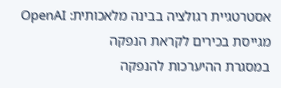אסטרטגיית רגולציה בבינה מלאכותית: OpenAI מגייסת בכירים לקראת הנפקה
במסגרת ההיערכות להנפקה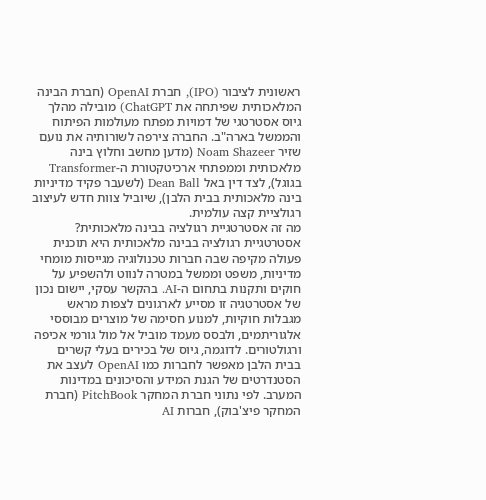ראשונית לציבור (IPO), חברת OpenAI (חברת הבינה המלאכותית שפיתחה את ChatGPT) מובילה מהלך גיוס אסטרטגי של דמויות מפתח מעולמות הפיתוח והממשל בארה"ב. החברה צירפה לשורותיה את נועם שזיר Noam Shazeer (מדען מחשב וחלוץ בינה מלאכותית וממפתחי ארכיטקטורת ה-Transformer בגוגל), לצד דין באל Dean Ball (לשעבר פקיד מדיניות בינה מלאכותית בבית הלבן), שיוביל צוות חדש לעיצוב רגולציית קצה עולמית.
מה זה אסטרטגיית רגולציה בבינה מלאכותית?
אסטרטגיית רגולציה בבינה מלאכותית היא תוכנית פעולה מקיפה שבה חברות טכנולוגיה מגייסות מומחי מדיניות, משפט וממשל במטרה לנווט ולהשפיע על חוקים ותקנות בתחום ה-AI. בהקשר עסקי, יישום נכון של אסטרטגיה זו מסייע לארגונים לצפות מראש מגבלות חוקיות, למנוע חסימה של מוצרים מבוססי אלגוריתמים, ולבסס מעמד מוביל אל מול גורמי אכיפה ורגולטורים. לדוגמה, גיוס של בכירים בעלי קשרים בבית הלבן מאפשר לחברות כמו OpenAI לעצב את הסטנדרטים של הגנת המידע והסיכונים במדינות המערב. לפי נתוני חברת המחקר PitchBook (חברת המחקר פיצ'בוק), חברות AI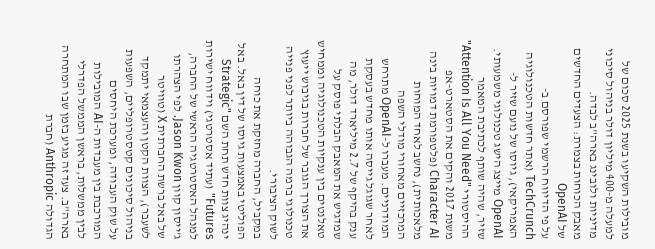מובילות השקיעו בשנת 2025 סכום של למעלה מ-400 מיליון דולר בניהול סיכוני מדיניות ולובינג בארה"ב לבדה.
מאבק הכוחות בצמרת: הצעדים החדשים של OpenAI
על פי הדיווח הרשמי שפורסם ב-TechCrunch (אתר חדשות הטכנולוגיה האמריקאי), גיוסו של נועם שזיר ל-OpenAI מייצג הישג טכנולוגי משמעותי. שזיר, שהיה שותף לכתיבת המאמר ההיסטורי "Attention Is All You Need" משנת 2017 והקים את הסטארט-אפ Character AI (פלטפורמת דמויות בינה מלאכותית), נחשב לאחד המוחות המרכזיים מאחורי מודלי השפה המודרניים. מעברו ל-OpenAI מתרחש לאחר שגוגל גייסה אותו מחדש בעסקת ענק בהיקף של 2.7 מיליארד דולר, מה שמדגיש את המאבק הבלתי פוסק על טאלנטים בין ענקיות הטכנולוגיה וממחיש את הצורך הגובר של חברות בגיבוש ייעוץ טכנולוגי ברמה הגבוהה ביותר לפני פנייה לשוק הציבורי.
במקביל, החברה מחזקת את כוחה הפוליטי באמצעות גיוסו של דין באל. באל ינהיג צוות חדש תחת השם "Strategic Futures" (עתיד אסטרטגי) וידווח ישירות למנהל האסטרטגיה הראשי של החברה, ג'ייסון קוון Jason Kwon. לפי הצהרתו של באל ברשת החברתית X (טוויטר לשעבר), הצוות הקטן והעצמאי יתמקד בניהול סיכונים קטסטרופליים, השפעות על שוק העבודה, ומערכת היחסים המורכבת בין מעבדות ה-AI המובילות לבין ממשלות, בראשן הממשל הפדרלי בארה"ב. צעד זה מגיע בזמן שבו המתחרה הגדולה Anthropic (חברת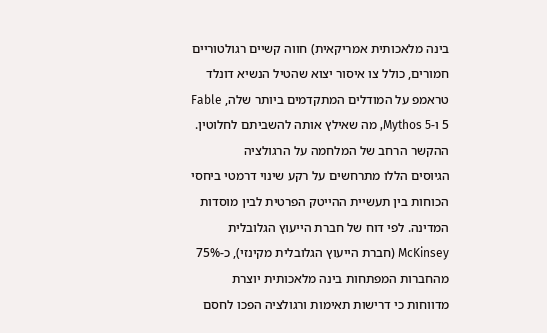בינה מלאכותית אמריקאית) חווה קשיים רגולטוריים חמורים, כולל צו איסור יצוא שהטיל הנשיא דונלד טראמפ על המודלים המתקדמים ביותר שלה, Fable 5 ו-Mythos 5, מה שאילץ אותה להשביתם לחלוטין.
ההקשר הרחב של המלחמה על הרגולציה
הגיוסים הללו מתרחשים על רקע שינוי דרמטי ביחסי הכוחות בין תעשיית ההייטק הפרטית לבין מוסדות המדינה. לפי דוח של חברת הייעוץ הגלובלית McKinsey (חברת הייעוץ הגלובלית מקינזי), כ-75% מהחברות המפתחות בינה מלאכותית יוצרת מדווחות כי דרישות תאימות ורגולציה הפכו לחסם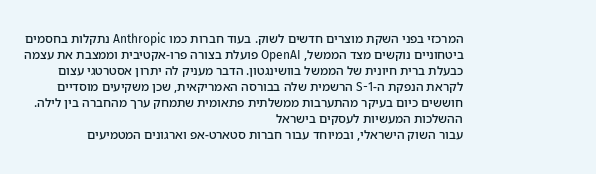המרכזי בפני השקת מוצרים חדשים לשוק. בעוד חברות כמו Anthropic נתקלות בחסמים ביטחוניים נוקשים מצד הממשל, OpenAI פועלת בצורה פרו-אקטיבית וממצבת את עצמה כבעלת ברית חיונית של הממשל בוושינגטון. הדבר מעניק לה יתרון אסטרטגי עצום לקראת הנפקת ה-S-1 הרשמית שלה בבורסה האמריקאית, שכן משקיעים מוסדיים חוששים כיום בעיקר מהתערבות ממשלתית פתאומית שתמחק ערך מהחברה בין לילה.
ההשלכות המעשיות לעסקים בישראל
עבור השוק הישראלי, ובמיוחד עבור חברות סטארט-אפ וארגונים המטמיעים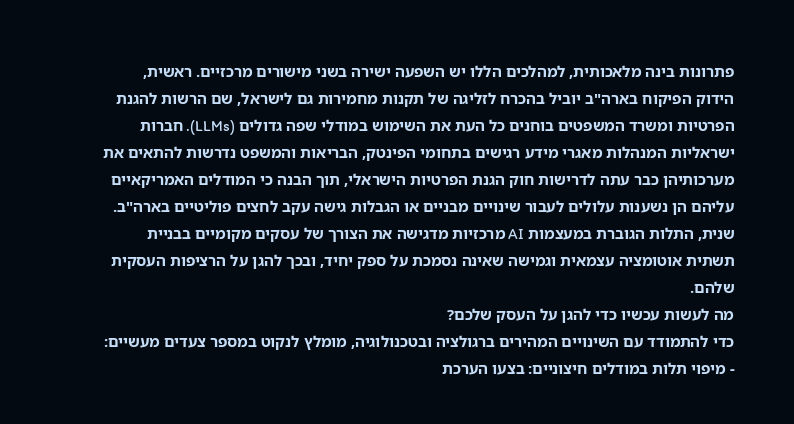פתרונות בינה מלאכותית, למהלכים הללו יש השפעה ישירה בשני מישורים מרכזיים. ראשית, הידוק הפיקוח בארה"ב יוביל בהכרח לזליגה של תקנות מחמירות גם לישראל, שם הרשות להגנת הפרטיות ומשרד המשפטים בוחנים כל העת את השימוש במודלי שפה גדולים (LLMs). חברות ישראליות המנהלות מאגרי מידע רגישים בתחומי הפינטק, הבריאות והמשפט נדרשות להתאים את מערכותיהן כבר עתה לדרישות חוק הגנת הפרטיות הישראלי, תוך הבנה כי המודלים האמריקאיים עליהם הן נשענות עלולים לעבור שינויים מבניים או הגבלות גישה עקב לחצים פוליטיים בארה"ב. שנית, התלות הגוברת במעצמות AI מרכזיות מדגישה את הצורך של עסקים מקומיים בבניית תשתית אוטומציה עצמאית וגמישה שאינה נסמכת על ספק יחיד, ובכך להגן על הרציפות העסקית שלהם.
מה לעשות עכשיו כדי להגן על העסק שלכם?
כדי להתמודד עם השינויים המהירים ברגולציה ובטכנולוגיה, מומלץ לנקוט במספר צעדים מעשיים:
- מיפוי תלות במודלים חיצוניים: בצעו הערכת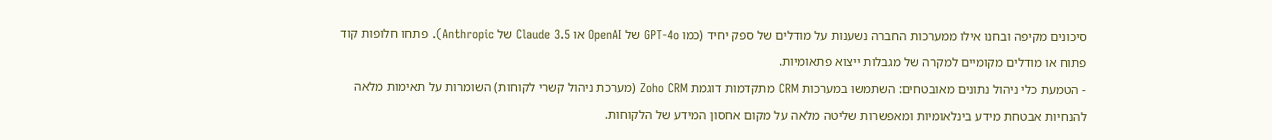סיכונים מקיפה ובחנו אילו ממערכות החברה נשענות על מודלים של ספק יחיד (כמו GPT-4o של OpenAI או Claude 3.5 של Anthropic). פתחו חלופות קוד פתוח או מודלים מקומיים למקרה של מגבלות ייצוא פתאומיות.
- הטמעת כלי ניהול נתונים מאובטחים: השתמשו במערכות CRM מתקדמות דוגמת Zoho CRM (מערכת ניהול קשרי לקוחות) השומרות על תאימות מלאה להנחיות אבטחת מידע בינלאומיות ומאפשרות שליטה מלאה על מקום אחסון המידע של הלקוחות.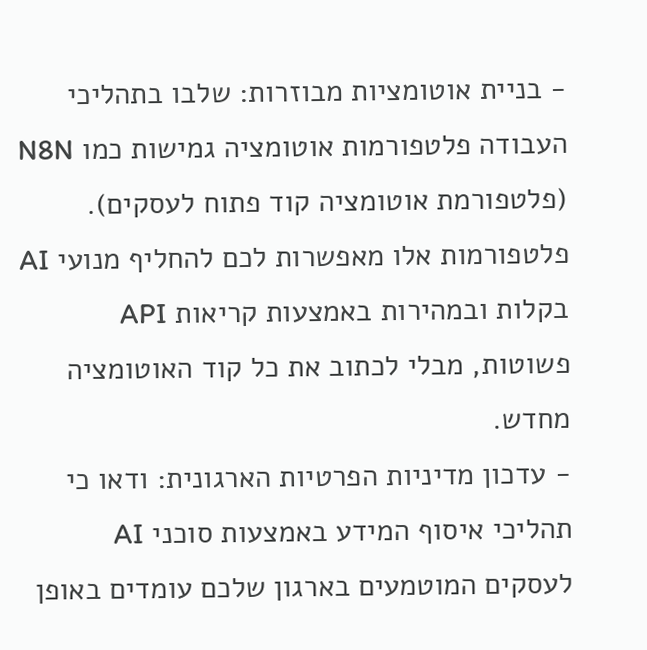- בניית אוטומציות מבוזרות: שלבו בתהליכי העבודה פלטפורמות אוטומציה גמישות כמו N8N (פלטפורמת אוטומציה קוד פתוח לעסקים). פלטפורמות אלו מאפשרות לכם להחליף מנועי AI בקלות ובמהירות באמצעות קריאות API פשוטות, מבלי לכתוב את כל קוד האוטומציה מחדש.
- עדכון מדיניות הפרטיות הארגונית: ודאו כי תהליכי איסוף המידע באמצעות סוכני AI לעסקים המוטמעים בארגון שלכם עומדים באופן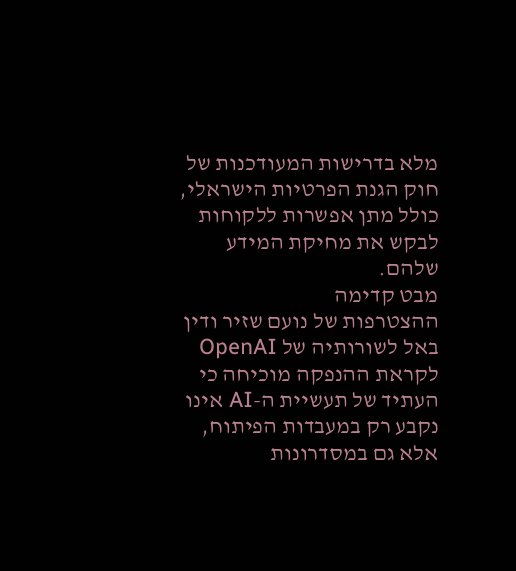מלא בדרישות המעודכנות של חוק הגנת הפרטיות הישראלי, כולל מתן אפשרות ללקוחות לבקש את מחיקת המידע שלהם.
מבט קדימה
ההצטרפות של נועם שזיר ודין באל לשורותיה של OpenAI לקראת ההנפקה מוכיחה כי העתיד של תעשיית ה-AI אינו נקבע רק במעבדות הפיתוח, אלא גם במסדרונות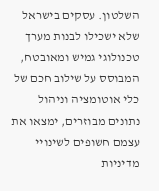השלטון. עסקים בישראל שלא ישכילו לבנות מערך טכנולוגי גמיש ומאובטח, המבוסס על שילוב חכם של כלי אוטומציה וניהול נתונים מבוזרים, ימצאו את עצמם חשופים לשינויי מדיניות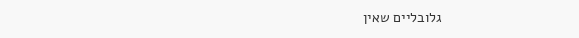גלובליים שאין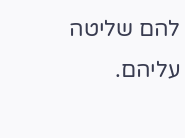להם שליטה עליהם.